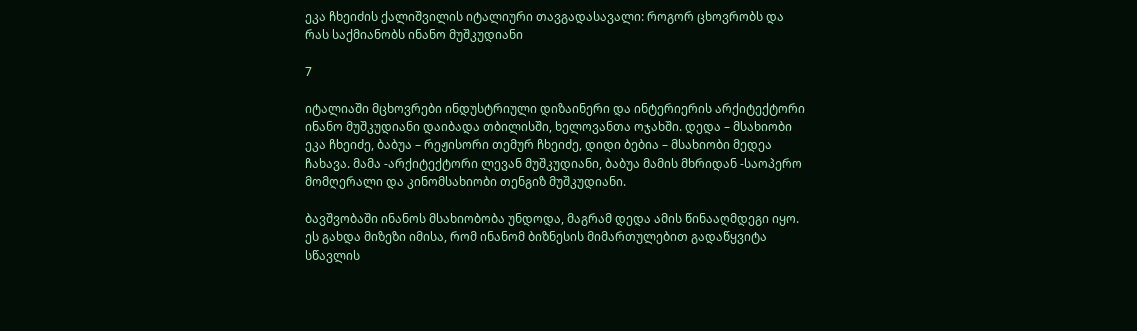ეკა ჩხეიძის ქალიშვილის იტალიური თავგადასავალი: როგორ ცხოვრობს და რას საქმიანობს ინანო მუშკუდიანი

7

იტალიაში მცხოვრები ინდუსტრიული დიზაინერი და ინტერიერის არქიტექტორი ინანო მუშკუდიანი დაიბადა თბილისში, ხელოვანთა ოჯახში. დედა – მსახიობი ეკა ჩხეიძე, ბაბუა – რეჟისორი თემურ ჩხეიძე, დიდი ბებია – მსახიობი მედეა ჩახავა. მამა -არქიტექტორი ლევან მუშკუდიანი, ბაბუა მამის მხრიდან -საოპერო მომღერალი და კინომსახიობი თენგიზ მუშკუდიანი.

ბავშვობაში ინანოს მსახიობობა უნდოდა, მაგრამ დედა ამის წინააღმდეგი იყო. ეს გახდა მიზეზი იმისა, რომ ინანომ ბიზნესის მიმართულებით გადაწყვიტა სწავლის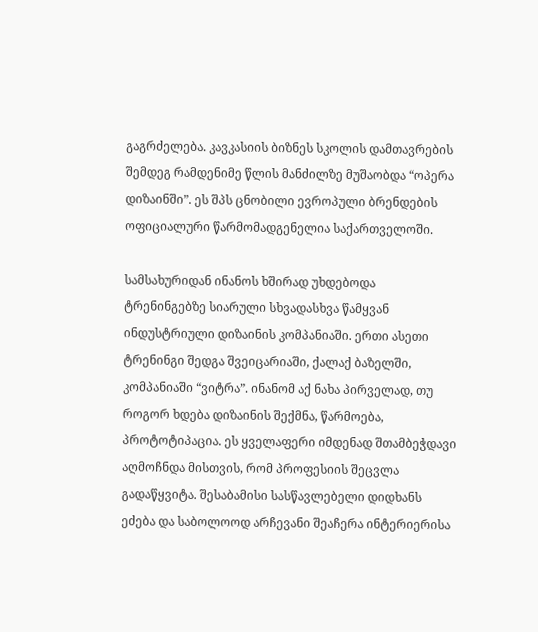გაგრძელება. კავკასიის ბიზნეს სკოლის დამთავრების შემდეგ რამდენიმე წლის მანძილზე მუშაობდა “ოპერა დიზაინში”. ეს შპს ცნობილი ევროპული ბრენდების ოფიციალური წარმომადგენელია საქართველოში.

სამსახურიდან ინანოს ხშირად უხდებოდა ტრენინგებზე სიარული სხვადასხვა წამყვან ინდუსტრიული დიზაინის კომპანიაში. ერთი ასეთი ტრენინგი შედგა შვეიცარიაში, ქალაქ ბაზელში, კომპანიაში “ვიტრა”. ინანომ აქ ნახა პირველად, თუ როგორ ხდება დიზაინის შექმნა, წარმოება, პროტოტიპაცია. ეს ყველაფერი იმდენად შთამბეჭდავი აღმოჩნდა მისთვის, რომ პროფესიის შეცვლა გადაწყვიტა. შესაბამისი სასწავლებელი დიდხანს ეძება და საბოლოოდ არჩევანი შეაჩერა ინტერიერისა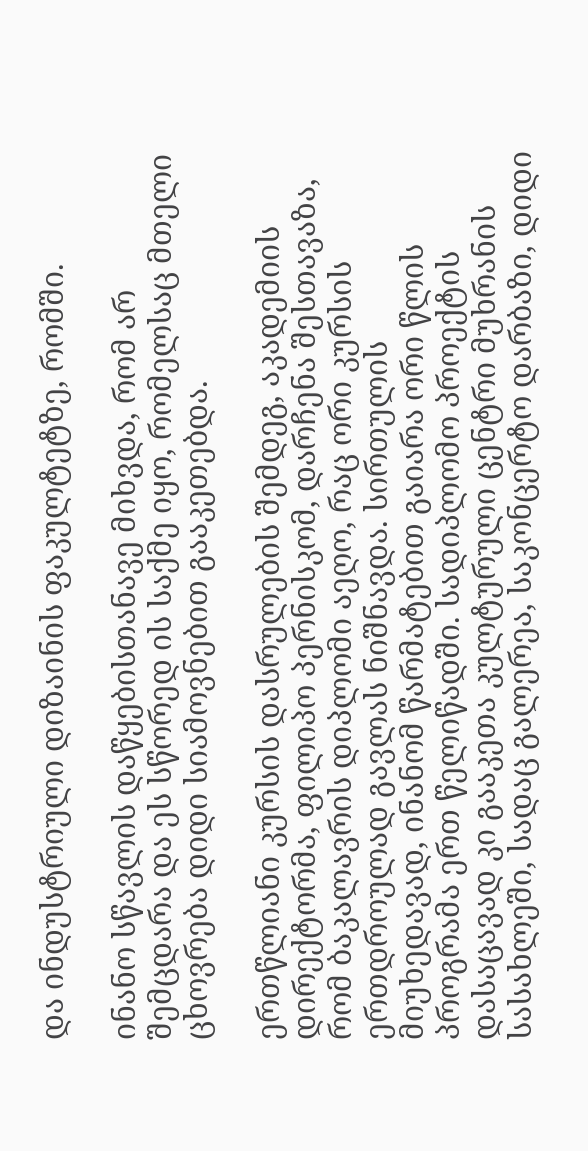და ინდუსტრიული დიზაინის ფაკულტეტზე, რომში.

ინანო სწავლის დაწყებისთანავე მიხვდა, რომ არ შემცდარა და ეს სწორედ ის საქმე იყო, რომელსაც მთელი ცხოვრება დიდი სიამოვნებით გააკეთებდა.

ერთწლიანი კურსის დასრულების შემდეგ, აკადემიის დირექტორმა, ფილიპო პერნისკომ, დარჩენა შესთავაზა, რომ ბაკალავრის დიპლომი აეღო, რაც ორი კურსის ერთდროულად გავლას ნიშნავდა. სირთულის მიუხედავად, ინანომ წარმატებით გაიარა ორი წლის პროგრამა ერთ წელიწადში. სადიპლომო პროექტის დასაცავად კი გააკეთა კულტურული ცენტრი მუხრანის სასახლეში, სადაც გალერეა, საკონცერტო დარბაზი, დიდი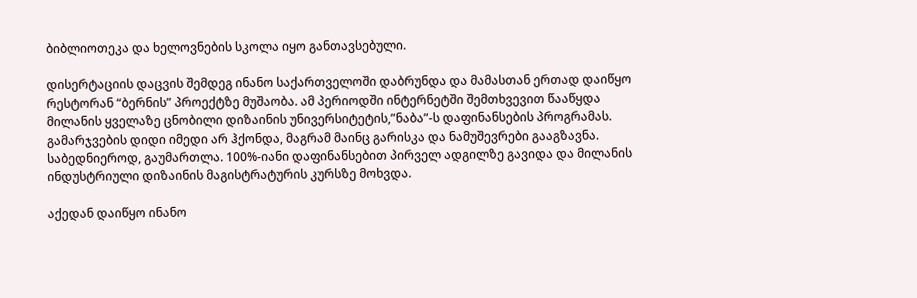ბიბლიოთეკა და ხელოვნების სკოლა იყო განთავსებული.

დისერტაციის დაცვის შემდეგ ინანო საქართველოში დაბრუნდა და მამასთან ერთად დაიწყო რესტორან “ბერნის” პროექტზე მუშაობა. ამ პერიოდში ინტერნეტში შემთხვევით წააწყდა მილანის ყველაზე ცნობილი დიზაინის უნივერსიტეტის,”ნაბა”-ს დაფინანსების პროგრამას. გამარჯვების დიდი იმედი არ ჰქონდა, მაგრამ მაინც გარისკა და ნამუშევრები გააგზავნა. საბედნიეროდ, გაუმართლა. 100%-იანი დაფინანსებით პირველ ადგილზე გავიდა და მილანის ინდუსტრიული დიზაინის მაგისტრატურის კურსზე მოხვდა.

აქედან დაიწყო ინანო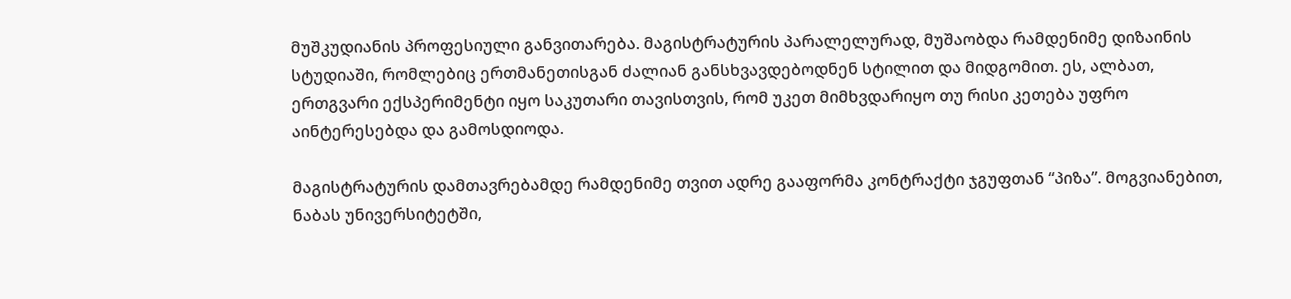მუშკუდიანის პროფესიული განვითარება. მაგისტრატურის პარალელურად, მუშაობდა რამდენიმე დიზაინის სტუდიაში, რომლებიც ერთმანეთისგან ძალიან განსხვავდებოდნენ სტილით და მიდგომით. ეს, ალბათ, ერთგვარი ექსპერიმენტი იყო საკუთარი თავისთვის, რომ უკეთ მიმხვდარიყო თუ რისი კეთება უფრო აინტერესებდა და გამოსდიოდა.

მაგისტრატურის დამთავრებამდე რამდენიმე თვით ადრე გააფორმა კონტრაქტი ჯგუფთან “პიზა”. მოგვიანებით, ნაბას უნივერსიტეტში,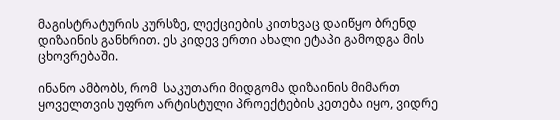მაგისტრატურის კურსზე, ლექციების კითხვაც დაიწყო ბრენდ დიზაინის განხრით. ეს კიდევ ერთი ახალი ეტაპი გამოდგა მის ცხოვრებაში.

ინანო ამბობს, რომ  საკუთარი მიდგომა დიზაინის მიმართ ყოველთვის უფრო არტისტული პროექტების კეთება იყო, ვიდრე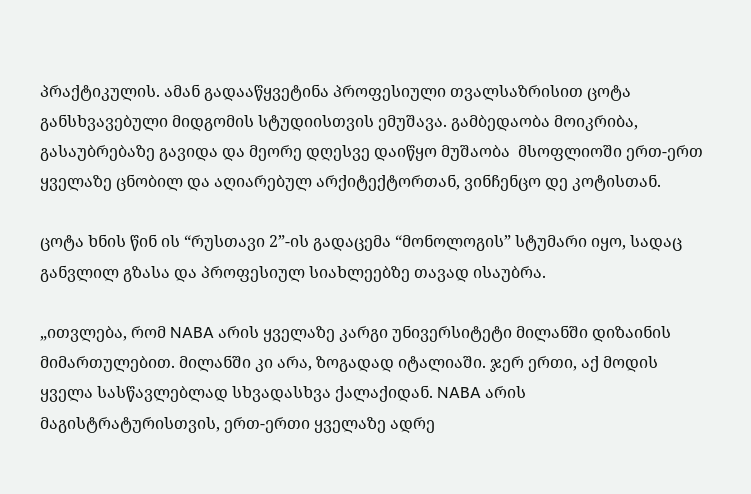პრაქტიკულის. ამან გადააწყვეტინა პროფესიული თვალსაზრისით ცოტა განსხვავებული მიდგომის სტუდიისთვის ემუშავა. გამბედაობა მოიკრიბა, გასაუბრებაზე გავიდა და მეორე დღესვე დაიწყო მუშაობა  მსოფლიოში ერთ-ერთ ყველაზე ცნობილ და აღიარებულ არქიტექტორთან, ვინჩენცო დე კოტისთან.

ცოტა ხნის წინ ის “რუსთავი 2”-ის გადაცემა “მონოლოგის” სტუმარი იყო, სადაც განვლილ გზასა და პროფესიულ სიახლეებზე თავად ისაუბრა.

„ითვლება, რომ NABA არის ყველაზე კარგი უნივერსიტეტი მილანში დიზაინის მიმართულებით. მილანში კი არა, ზოგადად იტალიაში. ჯერ ერთი, აქ მოდის ყველა სასწავლებლად სხვადასხვა ქალაქიდან. NABA არის მაგისტრატურისთვის, ერთ-ერთი ყველაზე ადრე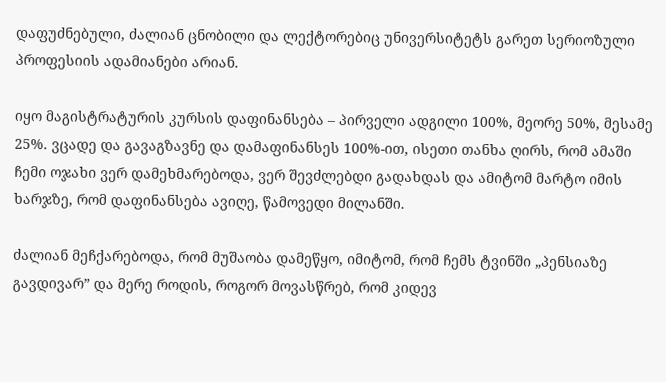დაფუძნებული, ძალიან ცნობილი და ლექტორებიც უნივერსიტეტს გარეთ სერიოზული პროფესიის ადამიანები არიან.

იყო მაგისტრატურის კურსის დაფინანსება – პირველი ადგილი 100%, მეორე 50%, მესამე 25%. ვცადე და გავაგზავნე და დამაფინანსეს 100%-ით, ისეთი თანხა ღირს, რომ ამაში ჩემი ოჯახი ვერ დამეხმარებოდა, ვერ შევძლებდი გადახდას და ამიტომ მარტო იმის ხარჯზე, რომ დაფინანსება ავიღე, წამოვედი მილანში.

ძალიან მეჩქარებოდა, რომ მუშაობა დამეწყო, იმიტომ, რომ ჩემს ტვინში „პენსიაზე გავდივარ” და მერე როდის, როგორ მოვასწრებ, რომ კიდევ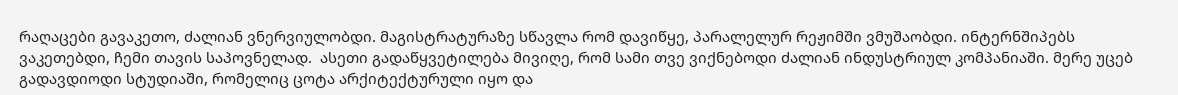რაღაცები გავაკეთო, ძალიან ვნერვიულობდი. მაგისტრატურაზე სწავლა რომ დავიწყე, პარალელურ რეჟიმში ვმუშაობდი. ინტერნშიპებს ვაკეთებდი, ჩემი თავის საპოვნელად.  ასეთი გადაწყვეტილება მივიღე, რომ სამი თვე ვიქნებოდი ძალიან ინდუსტრიულ კომპანიაში. მერე უცებ გადავდიოდი სტუდიაში, რომელიც ცოტა არქიტექტურული იყო და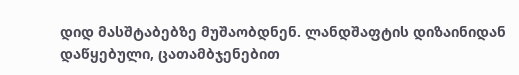დიდ მასშტაბებზე მუშაობდნენ. ლანდშაფტის დიზაინიდან დაწყებული, ცათამბჯენებით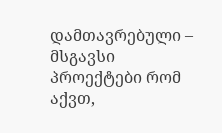დამთავრებული – მსგავსი პროექტები რომ აქვთ,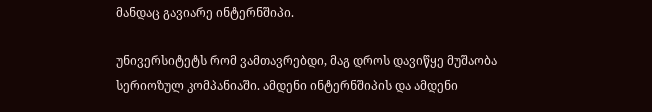მანდაც გავიარე ინტერნშიპი.

უნივერსიტეტს რომ ვამთავრებდი, მაგ დროს დავიწყე მუშაობა სერიოზულ კომპანიაში. ამდენი ინტერნშიპის და ამდენი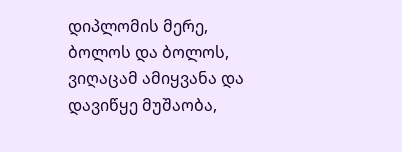დიპლომის მერე, ბოლოს და ბოლოს, ვიღაცამ ამიყვანა და დავიწყე მუშაობა,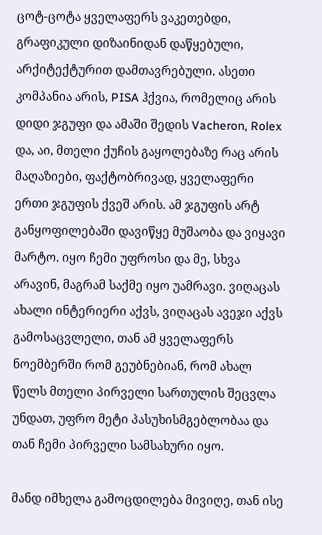ცოტ-ცოტა ყველაფერს ვაკეთებდი, გრაფიკული დიზაინიდან დაწყებული, არქიტექტურით დამთავრებული. ასეთი კომპანია არის, PISA ჰქვია, რომელიც არის დიდი ჯგუფი და ამაში შედის Vacheron, Rolex და, აი, მთელი ქუჩის გაყოლებაზე რაც არის მაღაზიები, ფაქტობრივად, ყველაფერი ერთი ჯგუფის ქვეშ არის. ამ ჯგუფის არტ განყოფილებაში დავიწყე მუშაობა და ვიყავი მარტო. იყო ჩემი უფროსი და მე, სხვა არავინ, მაგრამ საქმე იყო უამრავი. ვიღაცას ახალი ინტერიერი აქვს, ვიღაცას ავეჯი აქვს გამოსაცვლელი, თან ამ ყველაფერს ნოემბერში რომ გეუბნებიან, რომ ახალ წელს მთელი პირველი სართულის შეცვლა უნდათ, უფრო მეტი პასუხისმგებლობაა და თან ჩემი პირველი სამსახური იყო.

მანდ იმხელა გამოცდილება მივიღე, თან ისე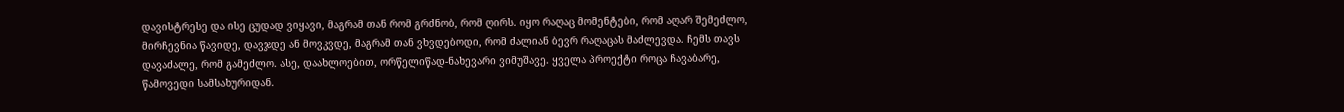დავისტრესე და ისე ცუდად ვიყავი, მაგრამ თან რომ გრძნობ, რომ ღირს. იყო რაღაც მომენტები, რომ აღარ შემეძლო, მირჩევნია წავიდე, დავჯდე ან მოვკვდე, მაგრამ თან ვხვდებოდი, რომ ძალიან ბევრ რაღაცას მაძლევდა. ჩემს თავს დავაძალე, რომ გამეძლო. ასე, დაახლოებით, ორწელიწად-ნახევარი ვიმუშავე. ყველა პროექტი როცა ჩავაბარე, წამოვედი სამსახურიდან.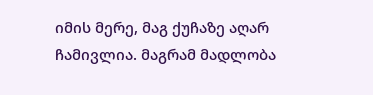იმის მერე, მაგ ქუჩაზე აღარ ჩამივლია. მაგრამ მადლობა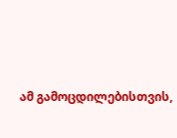ამ გამოცდილებისთვის,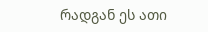რადგან ეს ათი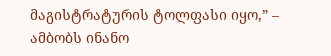მაგისტრატურის ტოლფასი იყო,” – ამბობს ინანო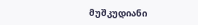მუშკუდიანი